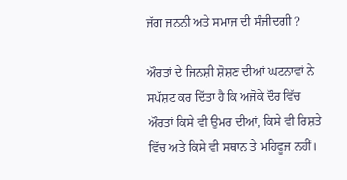ਜੱਗ ਜਨਨੀ ਅਤੇ ਸਮਾਜ ਦੀ ਸੰਜੀਦਗੀ ?

ਔਰਤਾਂ ਦੇ ਜਿਨਸ਼ੀ ਸ਼ੋਸ਼ਣ ਦੀਆਂ ਘਟਨਾਵਾਂ ਨੇ ਸਪੱਸ਼ਟ ਕਰ ਦਿੱਤਾ ਹੈ ਕਿ ਅਜੋਕੇ ਦੌਰ ਵਿੱਚ ਔਰਤਾਂ ਕਿਸੇ ਵੀ ਉਮਰ ਦੀਆਂ, ਕਿਸੇ ਵੀ ਰਿਸ਼ਤੇ ਵਿੱਚ ਅਤੇ ਕਿਸੇ ਵੀ ਸਥਾਨ ਤੇ ਮਹਿਫੂਜ ਨਹੀਂ।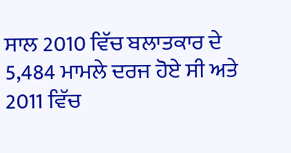ਸਾਲ 2010 ਵਿੱਚ ਬਲਾਤਕਾਰ ਦੇ 5,484 ਮਾਮਲੇ ਦਰਜ ਹੋਏ ਸੀ ਅਤੇ 2011 ਵਿੱਚ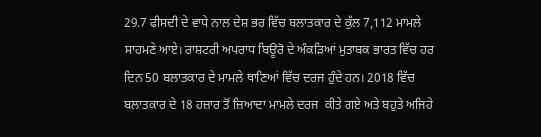29.7 ਫੀਸਦੀ ਦੇ ਵਾਧੇ ਨਾਲ ਦੇਸ਼ ਭਰ ਵਿੱਚ ਬਲਾਤਕਾਰ ਦੇ ਕੁੱਲ 7,112 ਮਾਮਲੇ ਸਾਹਮਣੇ ਆਏ। ਰਾਸ਼ਟਰੀ ਅਪਰਾਧ ਬਿਊਰੋ ਦੇ ਅੰਕੜਿਆਂ ਮੁਤਾਬਕ ਭਾਰਤ ਵਿੱਚ ਹਰ ਦਿਨ 50 ਬਲਾਤਕਾਰ ਦੇ ਮਾਮਲੇ ਥਾਣਿਆਂ ਵਿੱਚ ਦਰਜ ਹੁੰਦੇ ਹਨ। 2018 ਵਿੱਚ ਬਲਾਤਕਾਰ ਦੇ 18 ਹਜ਼ਾਰ ਤੋਂ ਜ਼ਿਆਦਾ ਮਾਮਲੇ ਦਰਜ  ਕੀਤੇ ਗਏ ਅਤੇ ਬਹੁਤੇ ਅਜਿਹੇ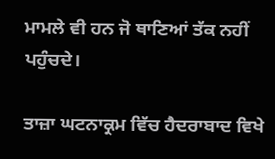ਮਾਮਲੇ ਵੀ ਹਨ ਜੋ ਥਾਣਿਆਂ ਤੱਕ ਨਹੀਂ ਪਹੁੰਚਦੇ।

ਤਾਜ਼ਾ ਘਟਨਾਕ੍ਰਮ ਵਿੱਚ ਹੈਦਰਾਬਾਦ ਵਿਖੇ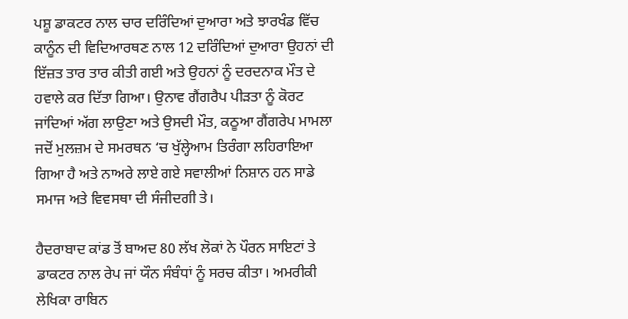ਪਸ਼ੂ ਡਾਕਟਰ ਨਾਲ ਚਾਰ ਦਰਿੰਦਿਆਂ ਦੁਆਰਾ ਅਤੇ ਝਾਰਖੰਡ ਵਿੱਚ ਕਾਨੂੰਨ ਦੀ ਵਿਦਿਆਰਥਣ ਨਾਲ 12 ਦਰਿੰਦਿਆਂ ਦੁਆਰਾ ਉਹਨਾਂ ਦੀ ਇੱਜ਼ਤ ਤਾਰ ਤਾਰ ਕੀਤੀ ਗਈ ਅਤੇ ਉਹਨਾਂ ਨੂੰ ਦਰਦਨਾਕ ਮੌਤ ਦੇ ਹਵਾਲੇ ਕਰ ਦਿੱਤਾ ਗਿਆ। ਉਨਾਵ ਗੈਂਗਰੈਪ ਪੀੜਤਾ ਨੂੰ ਕੋਰਟ ਜਾਂਦਿਆਂ ਅੱਗ ਲਾਉਣਾ ਅਤੇ ਉਸਦੀ ਮੌਤ, ਕਠੂਆ ਗੈਂਗਰੇਪ ਮਾਮਲਾ ਜਦੋਂ ਮੁਲਜ਼ਮ ਦੇ ਸਮਰਥਨ ‘ਚ ਖੁੱਲ੍ਹੇਆਮ ਤਿਰੰਗਾ ਲਹਿਰਾਇਆ ਗਿਆ ਹੈ ਅਤੇ ਨਾਅਰੇ ਲਾਏ ਗਏ ਸਵਾਲੀਆਂ ਨਿਸ਼ਾਨ ਹਨ ਸਾਡੇ ਸਮਾਜ ਅਤੇ ਵਿਵਸਥਾ ਦੀ ਸੰਜੀਦਗੀ ਤੇ।

ਹੈਦਰਾਬਾਦ ਕਾਂਡ ਤੋਂ ਬਾਅਦ 80 ਲੱਖ ਲੋਕਾਂ ਨੇ ਪੌਰਨ ਸਾਇਟਾਂ ਤੇ ਡਾਕਟਰ ਨਾਲ ਰੇਪ ਜਾਂ ਯੌਨ ਸੰਬੰਧਾਂ ਨੂੰ ਸਰਚ ਕੀਤਾ। ਅਮਰੀਕੀ ਲੇਖਿਕਾ ਰਾਬਿਨ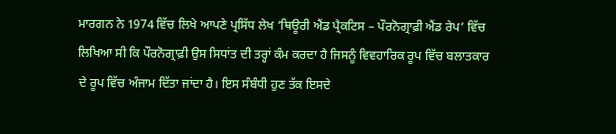ਮਾਰਗਨ ਨੇ 1974 ਵਿੱਚ ਲਿਖੇ ਆਪਣੇ ਪ੍ਰਸਿੱਧ ਲੇਖ ‘ਥਿਊਰੀ ਐਂਡ ਪ੍ਰੈਕਟਿਸ – ਪੌਰਨੋਗ੍ਰਾਫ਼ੀ ਐਂਡ ਰੇਪ’ ਵਿੱਚ ਲਿਖਿਆ ਸੀ ਕਿ ਪੌਰਨੋਗ੍ਰਾਫ਼ੀ ਉਸ ਸਿਧਾਂਤ ਦੀ ਤਰ੍ਹਾਂ ਕੰਮ ਕਰਦਾ ਹੈ ਜਿਸਨੂੰ ਵਿਵਹਾਰਿਕ ਰੂਪ ਵਿੱਚ ਬਲਾਤਕਾਰ ਦੇ ਰੂਪ ਵਿੱਚ ਅੰਜਾਮ ਦਿੱਤਾ ਜਾਂਦਾ ਹੈ। ਇਸ ਸੰਬੰਧੀ ਹੁਣ ਤੱਕ ਇਸਦੇ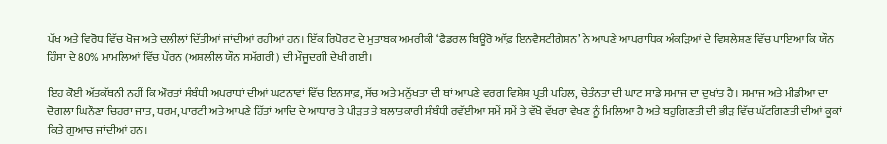ਪੱਖ ਅਤੇ ਵਿਰੋਧ ਵਿੱਚ ਖੋਜ ਅਤੇ ਦਲੀਲਾਂ ਦਿੱਤੀਆਂ ਜਾਂਦੀਆਂ ਰਹੀਆਂ ਹਨ। ਇੱਕ ਰਿਪੋਰਟ ਦੇ ਮੁਤਾਬਕ ਅਮਰੀਕੀ ‘ਫੈਡਰਲ ਬਿਊਰੋ ਆੱਫ਼ ਇਨਵੈਸਟੀਗੇਸ਼ਨ’ ਨੇ ਆਪਣੇ ਆਪਰਾਧਿਕ ਅੰਕੜਿਆਂ ਦੇ ਵਿਸ਼ਲੇਸ਼ਣ ਵਿੱਚ ਪਾਇਆ ਕਿ ਯੌਨ ਹਿੰਸਾ ਦੇ 80% ਮਾਮਲਿਆਂ ਵਿੱਚ ਪੌਰਨ (ਅਸ਼ਲੀਲ ਯੌਨ ਸਮੱਗਰੀ) ਦੀ ਮੌਜੂਦਗੀ ਦੇਖੀ ਗਈ।

ਇਹ ਕੋਈ ਅੱਤਕੱਥਨੀ ਨਹੀਂ ਕਿ ਔਰਤਾਂ ਸੰਬੰਧੀ ਅਪਰਾਧਾਂ ਦੀਆਂ ਘਟਨਾਵਾਂ ਵਿੱਚ ਇਨਸਾਫ਼, ਸੱਚ ਅਤੇ ਮਨੁੱਖਤਾ ਦੀ ਥਾਂ ਆਪਣੇ ਵਰਗ ਵਿਸ਼ੇਸ਼ ਪ੍ਰਤੀ ਪਹਿਲ, ਚੇਤੰਨਤਾ ਦੀ ਘਾਟ ਸਾਡੇ ਸਮਾਜ ਦਾ ਦੁਖਾਂਤ ਹੈ। ਸਮਾਜ ਅਤੇ ਮੀਡੀਆ ਦਾ ਦੋਗਲਾ ਘਿਨੌਣਾ ਚਿਹਰਾ ਜਾਤ, ਧਰਮ, ਪਾਰਟੀ ਅਤੇ ਆਪਣੇ ਹਿੱਤਾਂ ਆਦਿ ਦੇ ਆਧਾਰ ਤੇ ਪੀੜਤ ਤੇ ਬਲਾਤਕਾਰੀ ਸੰਬੰਧੀ ਰਵੱਈਆ ਸਮੇਂ ਸਮੇਂ ਤੇ ਵੱਖੋ ਵੱਖਰਾ ਵੇਖਣ ਨੂੰ ਮਿਲਿਆ ਹੈ ਅਤੇ ਬਹੁਗਿਣਤੀ ਦੀ ਭੀੜ ਵਿੱਚ ਘੱਟਗਿਣਤੀ ਦੀਆਂ ਕੂਕਾਂ ਕਿਤੇ ਗੁਆਚ ਜਾਂਦੀਆਂ ਹਨ।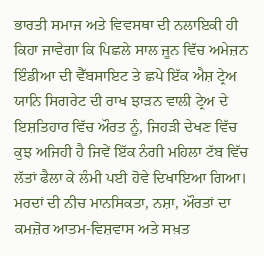ਭਾਰਤੀ ਸਮਾਜ ਅਤੇ ਵਿਵਸਥਾ ਦੀ ਨਲਾਇਕੀ ਹੀ ਕਿਹਾ ਜਾਵੇਗਾ ਕਿ ਪਿਛਲੇ ਸਾਲ ਜੂਨ ਵਿੱਚ ਅਮੇਜ਼ਨ ਇੰਡੀਆ ਦੀ ਵੈੱਬਸਾਇਟ ਤੇ ਛਪੇ ਇੱਕ ਐਸ਼ ਟ੍ਰੇਅ ਯਾਨਿ ਸਿਗਰੇਟ ਦੀ ਰਾਖ ਝਾੜਨ ਵਾਲੀ ਟ੍ਰੇਅ ਦੇ ਇਸ਼ਤਿਹਾਰ ਵਿੱਚ ਔਰਤ ਨੂੰ, ਜਿਹੜੀ ਦੇਖਣ ਵਿੱਚ ਕੁਝ ਅਜਿਹੀ ਹੈ ਜਿਵੇਂ ਇੱਕ ਨੰਗੀ ਮਹਿਲਾ ਟੱਬ ਵਿੱਚ ਲੱਤਾਂ ਫੈਲਾ ਕੇ ਲੰਮੀ ਪਈ ਹੋਵੇ ਦਿਖਾਇਆ ਗਿਆ।
ਮਰਦਾਂ ਦੀ ਨੀਚ ਮਾਨਸਿਕਤਾ, ਨਸ਼ਾ, ਔਰਤਾਂ ਦਾ ਕਮਜ਼ੋਰ ਆਤਮ-ਵਿਸ਼ਵਾਸ ਅਤੇ ਸਖ਼ਤ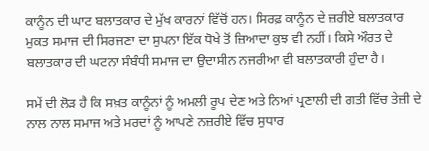ਕਾਨੂੰਨ ਦੀ ਘਾਟ ਬਲਾਤਕਾਰ ਦੇ ਮੁੱਖ ਕਾਰਨਾਂ ਵਿੱਚੋਂ ਹਨ। ਸਿਰਫ਼ ਕਾਨੂੰਨ ਦੇ ਜ਼ਰੀਏ ਬਲਾਤਕਾਰ ਮੁਕਤ ਸਮਾਜ ਦੀ ਸਿਰਜਣਾ ਦਾ ਸੁਪਨਾ ਇੱਕ ਧੋਖੇ ਤੋਂ ਜ਼ਿਆਦਾ ਕੁਝ ਵੀ ਨਹੀਂ। ਕਿਸੇ ਔਰਤ ਦੇ ਬਲਾਤਕਾਰ ਦੀ ਘਟਨਾ ਸੰਬੰਧੀ ਸਮਾਜ ਦਾ ਉਦਾਸੀਨ ਨਜਰੀਆ ਵੀ ਬਲਾਤਕਾਰੀ ਹੁੰਦਾ ਹੈ।

ਸਮੇਂ ਦੀ ਲੋੜ ਹੈ ਕਿ ਸਖ਼ਤ ਕਾਨੂੰਨਾਂ ਨੂੰ ਅਮਲੀ ਰੂਪ ਦੇਣ ਅਤੇ ਨਿਆਂ ਪ੍ਰਣਾਲੀ ਦੀ ਗਤੀ ਵਿੱਚ ਤੇਜ਼ੀ ਦੇ ਨਾਲ ਨਾਲ ਸਮਾਜ ਅਤੇ ਮਰਦਾਂ ਨੂੰ ਆਪਣੇ ਨਜ਼ਰੀਏ ਵਿੱਚ ਸੁਧਾਰ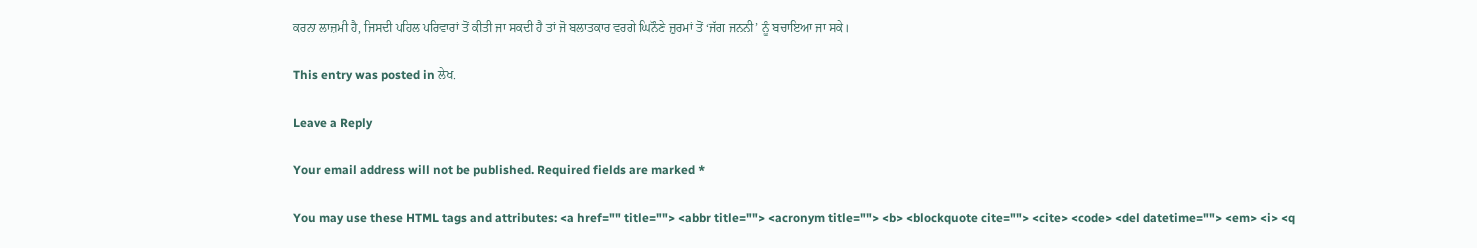ਕਰਨਾ ਲਾਜ਼ਮੀ ਹੈ, ਜਿਸਦੀ ਪਹਿਲ ਪਰਿਵਾਰਾਂ ਤੋਂ ਕੀਤੀ ਜਾ ਸਕਦੀ ਹੈ ਤਾਂ ਜੋ ਬਲਾਤਕਾਰ ਵਰਗੇ ਘਿਨੌਣੇ ਜ਼ੁਰਮਾਂ ਤੋਂ ‘ਜੱਗ ਜਨਨੀ’ ਨੂੰ ਬਚਾਇਆ ਜਾ ਸਕੇ।

This entry was posted in ਲੇਖ.

Leave a Reply

Your email address will not be published. Required fields are marked *

You may use these HTML tags and attributes: <a href="" title=""> <abbr title=""> <acronym title=""> <b> <blockquote cite=""> <cite> <code> <del datetime=""> <em> <i> <q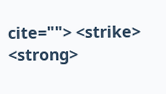cite=""> <strike> <strong>